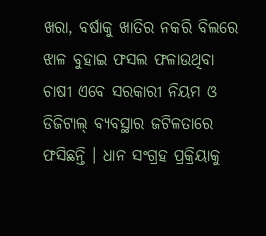ଖରା, ବର୍ଷାକୁ ଖାତିର ନକରି ବିଲରେ ଝାଳ ବୁହାଇ ଫସଲ ଫଳାଉଥିବା ଚାଷୀ ଏବେ ସରକାରୀ ନିୟମ ଓ ଡିଜିଟାଲ୍ ବ୍ୟବସ୍ଥାର ଜଟିଳତାରେ ଫସିଛନ୍ତି । ଧାନ ସଂଗ୍ରହ ପ୍ରକ୍ରିୟାକୁ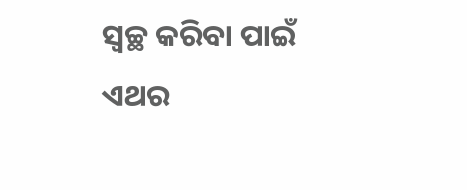ସ୍ୱଚ୍ଛ କରିବା ପାଇଁ ଏଥର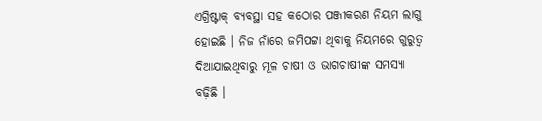ଏଗ୍ରିଷ୍ଟାକ୍ ବ୍ୟବସ୍ଥା ସହ କଠୋର ପଞ୍ଜୀକରଣ ନିୟମ ଲାଗୁ ହୋଇଛି । ନିଜ ନାଁରେ ଜମିପଟ୍ଟା ଥିବାକୁ ନିୟମରେ ଗୁରୁତ୍ୱ ଦିଆଯାଇଥିବାରୁ ମୂଳ ଚାଷୀ ଓ ଭାଗଚାଷୀଙ୍କ ସମସ୍ୟା ବଢ଼ିଛି ।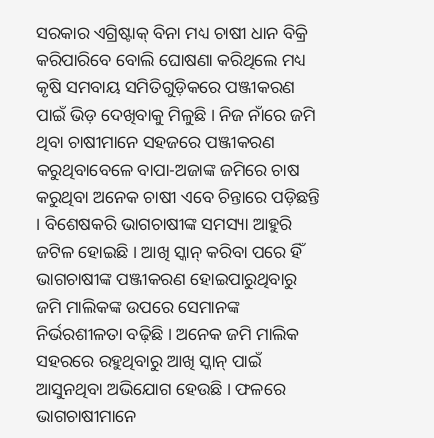ସରକାର ଏଗ୍ରିଷ୍ଟାକ୍ ବିନା ମଧ୍ୟ ଚାଷୀ ଧାନ ବିକ୍ରି କରିପାରିବେ ବୋଲି ଘୋଷଣା କରିଥିଲେ ମଧ୍ୟ କୃଷି ସମବାୟ ସମିତିଗୁଡ଼ିକରେ ପଞ୍ଜୀକରଣ ପାଇଁ ଭିଡ଼ ଦେଖିବାକୁ ମିଳୁଛି । ନିଜ ନାଁରେ ଜମି ଥିବା ଚାଷୀମାନେ ସହଜରେ ପଞ୍ଜୀକରଣ କରୁଥିବାବେଳେ ବାପା-ଅଜାଙ୍କ ଜମିରେ ଚାଷ କରୁଥିବା ଅନେକ ଚାଷୀ ଏବେ ଚିନ୍ତାରେ ପଡ଼ିଛନ୍ତି । ବିଶେଷକରି ଭାଗଚାଷୀଙ୍କ ସମସ୍ୟା ଆହୁରି ଜଟିଳ ହୋଇଛି । ଆଖି ସ୍କାନ୍ କରିବା ପରେ ହିଁ ଭାଗଚାଷୀଙ୍କ ପଞ୍ଜୀକରଣ ହୋଇପାରୁଥିବାରୁ ଜମି ମାଲିକଙ୍କ ଉପରେ ସେମାନଙ୍କ ନିର୍ଭରଶୀଳତା ବଢ଼ିଛି । ଅନେକ ଜମି ମାଲିକ ସହରରେ ରହୁଥିବାରୁ ଆଖି ସ୍କାନ୍ ପାଇଁ ଆସୁନଥିବା ଅଭିଯୋଗ ହେଉଛି । ଫଳରେ ଭାଗଚାଷୀମାନେ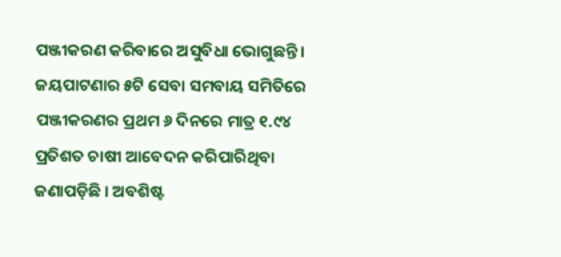ପଞ୍ଜୀକରଣ କରିବାରେ ଅସୁବିଧା ଭୋଗୁଛନ୍ତି ।
ଜୟପାଟଣାର ୫ଟି ସେବା ସମବାୟ ସମିତିରେ ପଞ୍ଜୀକରଣର ପ୍ରଥମ ୬ ଦିନରେ ମାତ୍ର ୧.୯୪ ପ୍ରତିଶତ ଚାଷୀ ଆବେଦନ କରିପାରିଥିବା ଜଣାପଡ଼ିଛି । ଅବଶିଷ୍ଟ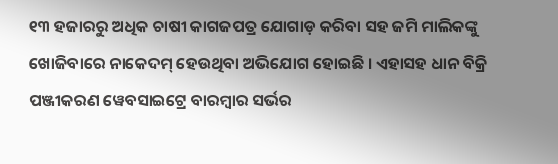୧୩ ହଜାରରୁ ଅଧିକ ଚାଷୀ କାଗଜପତ୍ର ଯୋଗାଡ଼ କରିବା ସହ ଜମି ମାଲିକଙ୍କୁ ଖୋଜିବାରେ ନାକେଦମ୍ ହେଉଥିବା ଅଭିଯୋଗ ହୋଇଛି । ଏହାସହ ଧାନ ବିକ୍ରି ପଞ୍ଜୀକରଣ ୱେବସାଇଟ୍ରେ ବାରମ୍ବାର ସର୍ଭର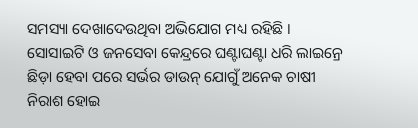ସମସ୍ୟା ଦେଖାଦେଉଥିବା ଅଭିଯୋଗ ମଧ୍ୟ ରହିଛି । ସୋସାଇଟି ଓ ଜନସେବା କେନ୍ଦ୍ରରେ ଘଣ୍ଟାଘଣ୍ଟା ଧରି ଲାଇନ୍ରେ ଛିଡ଼ା ହେବା ପରେ ସର୍ଭର ଡାଉନ୍ ଯୋଗୁଁ ଅନେକ ଚାଷୀ ନିରାଶ ହୋଇ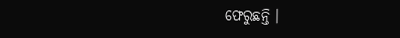ଫେରୁଛନ୍ତି ।